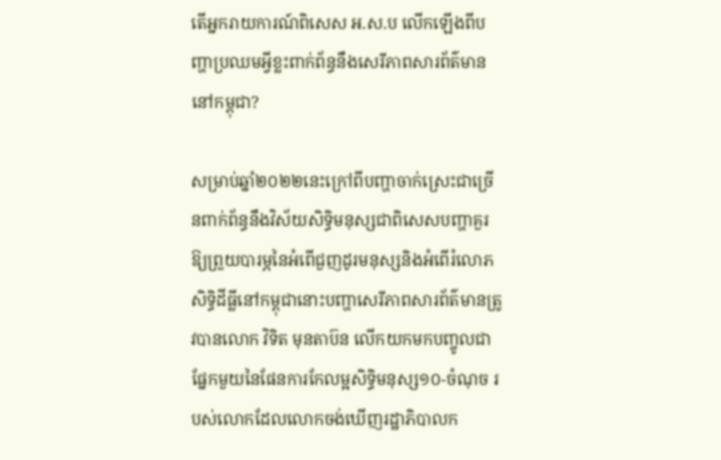តើអ្នករាយការណ៍ពិសេស អ.ស.ប លើកឡើងពីបញ្ហាប្រឈមអ្វីខ្លះពាក់ព័ន្ធនឹងសេរីភាពសារព័ត៌មាននៅកម្ពុជា?

សម្រាប់ឆ្នាំ២០២២នេះក្រៅពីបញ្ហាចាក់ស្រេះជាច្រើនពាក់ព័ន្ធនឹងវិស័យសិទ្ធិមនុស្សជាពិសេសបញ្ហាគួរឱ្យព្រួយបារម្ភនៃអំពើជួញដូរមនុស្សនិងអំពើរំលោភសិទ្ធិដីធ្លីនៅកម្ពុជានោះបញ្ហាសេរីភាពសារព័ត៌មានត្រូវបានលោក វិទិត មុនតាប៊ន លើកយកមកបញ្ចូលជាផ្នែកមួយនៃផែនការកែលម្អសិទ្ធិមនុស្ស១០-ចំណុច របស់លោកដែលលោកចង់ឃើញរដ្ឋាភិបាលក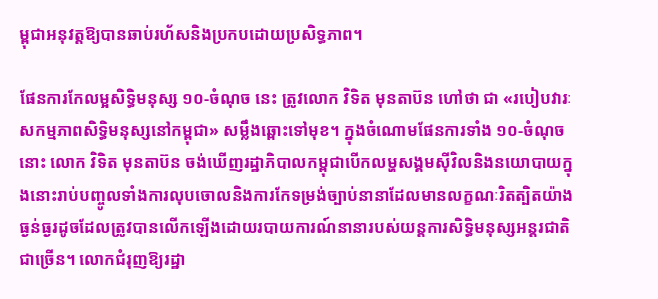ម្ពុជាអនុវត្តឱ្យបានឆាប់រហ័សនិងប្រកបដោយប្រសិទ្ធភាព។

ផែនការកែលម្អសិទ្ធិមនុស្ស ១០-ចំណុច នេះ ត្រូវលោក វិទិត មុនតាប៊ន ហៅថា ជា «របៀបវារៈសកម្មភាពសិទ្ធិមនុស្សនៅកម្ពុជា» សម្លឹងឆ្ពោះទៅមុខ។ ក្នុងចំណោមផែនការទាំង ១០-ចំណុចនោះ លោក វិទិត មុនតាប៊ន ចង់ឃើញរដ្ឋាភិបាលកម្ពុជាបើកលម្ហសង្គមស៊ីវិលនិងនយោបាយក្នុងនោះរាប់បញ្ចូលទាំងការលុបចោលនិងការកែទម្រង់ច្បាប់នានាដែលមានលក្ខណៈរិតត្បិតយ៉ាងធ្ងន់ធ្ងរដូចដែលត្រូវបានលើកឡើងដោយរបាយការណ៍នានារបស់យន្តការសិទ្ធិមនុស្សអន្តរជាតិជាច្រើន។ លោកជំរុញឱ្យរដ្ឋា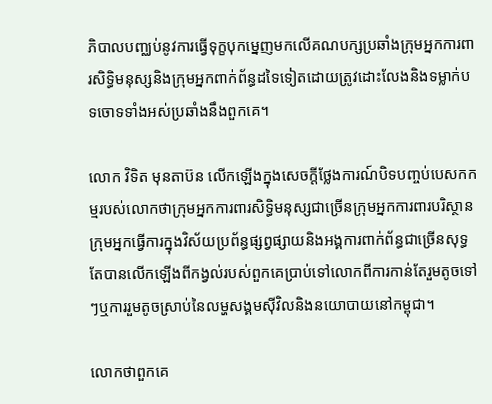ភិបាលបញ្ឈប់នូវការធ្វើទុក្ខបុកម្នេញមកលើគណបក្សប្រឆាំងក្រុមអ្នកការពារសិទ្ធិមនុស្សនិងក្រុមអ្នកពាក់ព័ន្ធដទៃទៀតដោយត្រូវដោះលែងនិងទម្លាក់បទចោទទាំងអស់ប្រឆាំងនឹងពួកគេ។

លោក វិទិត មុនតាប៊ន លើកឡើងក្នុងសេចក្តីថ្លែងការណ៍បិទបញ្ចប់បេសកកម្មរបស់លោកថាក្រុមអ្នកការពារសិទ្ធិមនុស្សជាច្រើនក្រុមអ្នកការពារបរិស្ថានក្រុមអ្នកធ្វើការក្នុងវិស័យប្រព័ន្ធផ្សព្វផ្សាយនិងអង្គការពាក់ព័ន្ធជាច្រើនសុទ្ធតែបានលើកឡើងពីកង្វល់របស់ពួកគេប្រាប់ទៅលោកពីការកាន់តែរួមតូចទៅៗឬការរួមតូចស្រាប់នៃលម្ហសង្គមស៊ីវិលនិងនយោបាយនៅកម្ពុជា។

លោកថាពួកគេ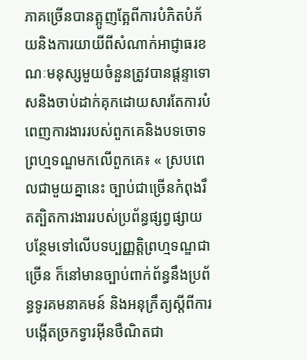ភាគច្រើនបានត្អូញត្អែពីការបំភិតបំភ័យនិងការយាយីពីសំណាក់អាជ្ញាធរខណៈមនុស្សមួយចំនួនត្រូវបានផ្តន្ទាទោសនិងចាប់ដាក់គុកដោយសារតែការបំពេញការងាររបស់ពួកគេនិងបទចោទព្រហ្មទណ្ឌមកលើពួកគេ៖ « ស្របពេលជាមួយគ្នានេះ ច្បាប់ជាច្រើនកំពុងរឹតត្បិតការងាររបស់ប្រព័ន្ធផ្សព្វផ្សាយ បន្ថែមទៅលើបទប្បញ្ញត្តិព្រហ្មទណ្ឌជាច្រើន ក៏នៅមានច្បាប់ពាក់ព័ន្ធនឹងប្រព័ន្ធទូរគមនាគមន៍ និងអនុក្រឹត្យស្តីពីការបង្កើតច្រកទ្វារអ៊ីនថឺណិតជា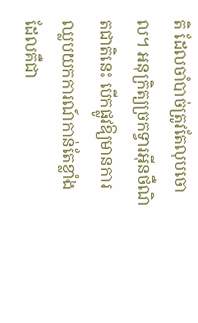តិ ដែលចាំបាច់ត្រូវតែលុបចោល។ អនុក្រិត្យច្រកទ្វារអ៊ីនថឺណិតជាតិនេះ បើកផ្លូវឱ្យមានការឈ្លបយកការណ៍កាន់តែខ្លាំង ដែលគឺជា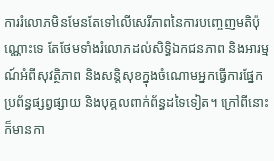ការរំលោភមិនមែនតែទៅលើសេរីភាពនៃការបញ្ចេញមតិប៉ុណ្ណោះទេ តែថែមទាំងរំលោភដល់សិទ្ធិឯកជនភាព និងអារម្មណ៍អំពីសុវត្ថិភាព និងសន្តិសុខក្នុងចំណោមអ្នកធ្វើការផ្នែកប្រព័ន្ធផ្សព្វផ្សាយ និងបុគ្គលពាក់ព័ន្ធដទៃទៀត។ ក្រៅពីនោះ ក៏មានកា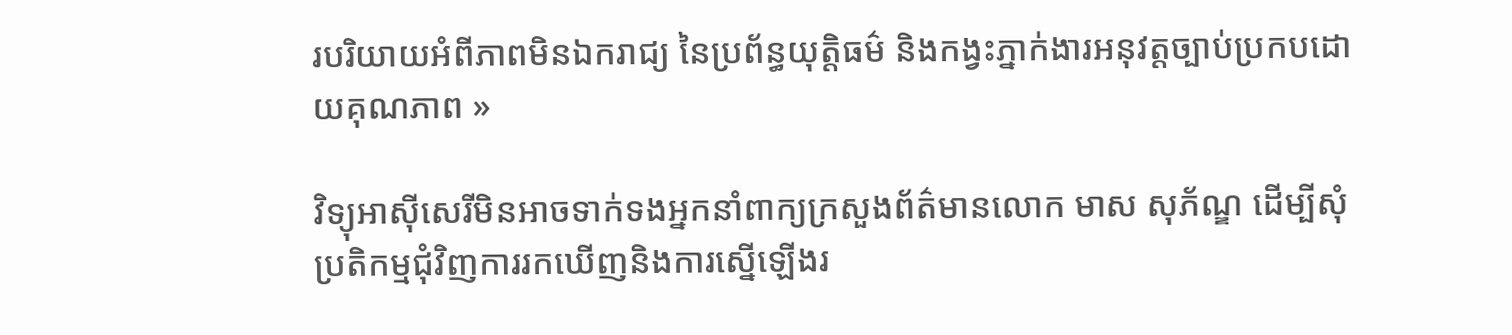របរិយាយអំពីភាពមិនឯករាជ្យ នៃប្រព័ន្ធយុត្តិធម៌ និងកង្វះភ្នាក់ងារអនុវត្តច្បាប់ប្រកបដោយគុណភាព »

វិទ្យុអាស៊ីសេរីមិនអាចទាក់ទងអ្នកនាំពាក្យក្រសួងព័ត៌មានលោក មាស សុភ័ណ្ឌ ដើម្បីសុំប្រតិកម្មជុំវិញការរកឃើញនិងការស្នើឡើងរ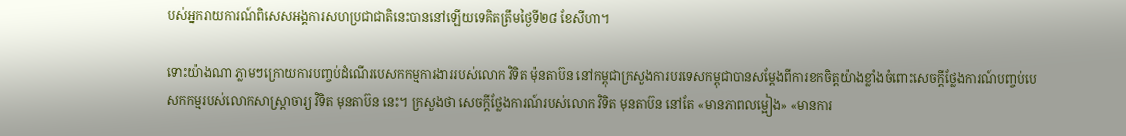បស់អ្នករាយការណ៍ពិសេសអង្គការសហប្រជាជាតិនេះបាននៅឡើយទេគិតត្រឹមថ្ងៃទី២៨ ខែសីហា។

ទោះយ៉ាងណា ភ្លាមៗក្រោយការបញ្ចប់ដំណើរបេសកកម្មការងាររបស់លោក វិទិត ម៉ុនតាប៊ន នៅកម្ពុជាក្រសួងការបរទេសកម្ពុជាបានសម្តែងពីការខកចិត្តយ៉ាងខ្លាំងចំពោះសេចក្តីថ្លែងការណ៍បញ្ចប់បេសកកម្មរបស់លោកសាស្ត្រាចារ្យ វិទិត មុនតាប៊ន នេះ។ ក្រសួងថា សេចក្តីថ្លែងការណ៍របស់លោក វិទិត មុនតាប៊ន នៅតែ «មានភាពលម្អៀង» «មានការ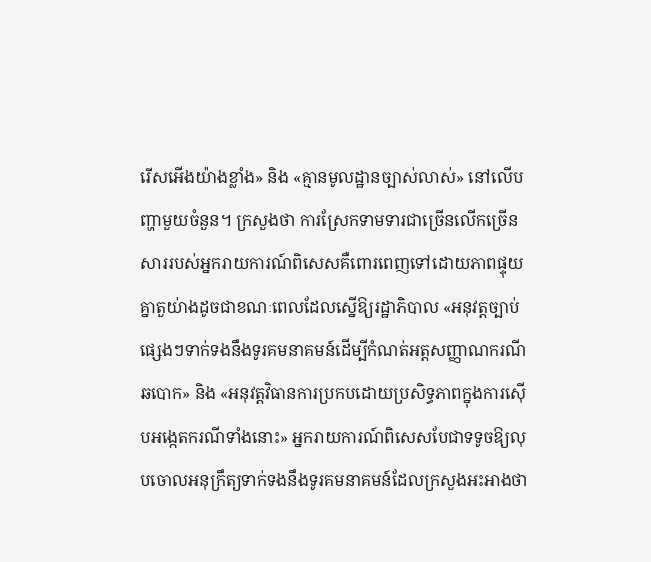រើសអើងយ៉ាងខ្លាំង» និង «គ្មានមូលដ្ឋានច្បាស់លាស់» នៅលើបញ្ហាមួយចំនួន។ ក្រសួងថា ការស្រែកទាមទារជាច្រើនលើកច្រើនសាររបស់អ្នករាយការណ៍ពិសេសគឺពោរពេញទៅដោយភាពផ្ទុយគ្នាតួយ់ាងដូចជាខណៈពេលដែលស្នើឱ្យរដ្ឋាភិបាល «អនុវត្តច្បាប់ផ្សេងៗទាក់ទងនឹងទូរគមនាគមន៍ដើម្បីកំណត់អត្តសញ្ញាណករណីឆបោក» និង «អនុវត្តវិធានការប្រកបដោយប្រសិទ្ធភាពក្នុងការស៊ើបអង្កេតករណីទាំងនោះ» អ្នករាយការណ៍ពិសេសបែជាទទូចឱ្យលុបចោលអនុក្រឹត្យទាក់ទងនឹងទូរគមនាគមន៍ដែលក្រសួងអះអាងថា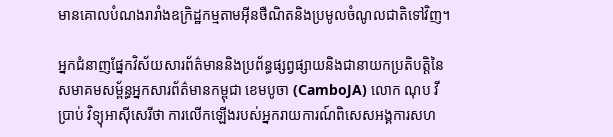មានគោលបំណងរារាំងឧក្រិដ្ឋកម្មតាមអ៊ីនថឺណិតនិងប្រមូលចំណូលជាតិទៅវិញ។

អ្នកជំនាញផ្នែកវិស័យសារព័ត៌មាននិងប្រព័ន្ធផ្សព្វផ្សាយនិងជានាយកប្រតិបត្តិនៃសមាគមសម្ព័ន្ធអ្នកសារព័ត៌មានកម្ពុជា ខេមបូចា (CamboJA) លោក ណុប វី ប្រាប់ វិទ្យុអាស៊ីសេរីថា ការលើកឡើងរបស់អ្នករាយការណ៍ពិសេសអង្គការសហ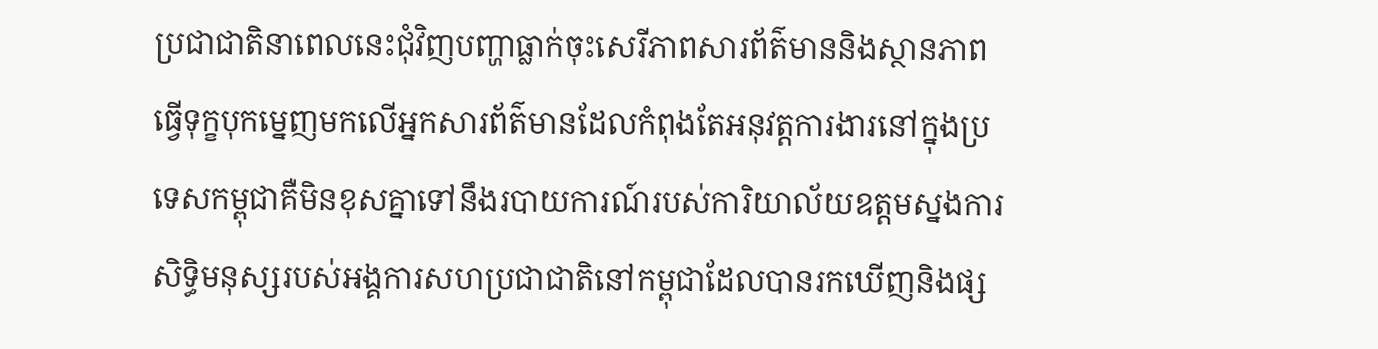ប្រជាជាតិនាពេលនេះជុំវិញបញ្ហាធ្លាក់ចុះសេរីភាពសារព័ត៌មាននិងស្ថានភាពធ្វើទុក្ខបុកម្នេញមកលើអ្នកសារព័ត៌មានដែលកំពុងតែអនុវត្តការងារនៅក្នុងប្រទេសកម្ពុជាគឺមិនខុសគ្នាទៅនឹងរបាយការណ៍របស់ការិយាល័យឧត្តមស្នងការសិទ្ធិមនុស្សរបស់អង្គការសហប្រជាជាតិនៅកម្ពុជាដែលបានរកឃើញនិងផ្ស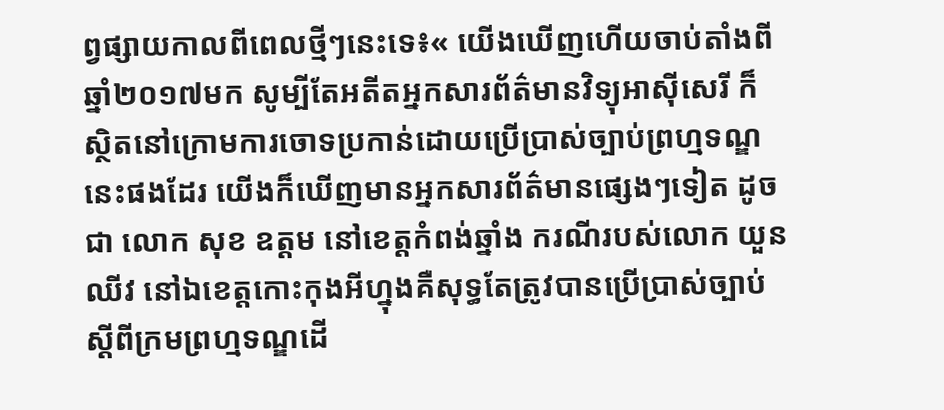ព្វផ្សាយកាលពីពេលថ្មីៗនេះទេ៖« យើងឃើញហើយចាប់តាំងពីឆ្នាំ២០១៧មក សូម្បីតែអតីតអ្នកសារព័ត៌មានវិទ្យុអាស៊ីសេរី ក៏ស្ថិតនៅក្រោមការចោទប្រកាន់ដោយប្រើប្រាស់ច្បាប់ព្រហ្មទណ្ឌនេះផងដែរ យើងក៏ឃើញមានអ្នកសារព័ត៌មានផ្សេងៗទៀត ដូចជា លោក សុខ ឧត្តម នៅខេត្តកំពង់ឆ្នាំង ករណីរបស់លោក យួន ឈីវ នៅឯខេត្តកោះកុងអីហ្នុងគឺសុទ្ធតែត្រូវបានប្រើប្រាស់ច្បាប់ស្តីពីក្រមព្រហ្មទណ្ឌដើ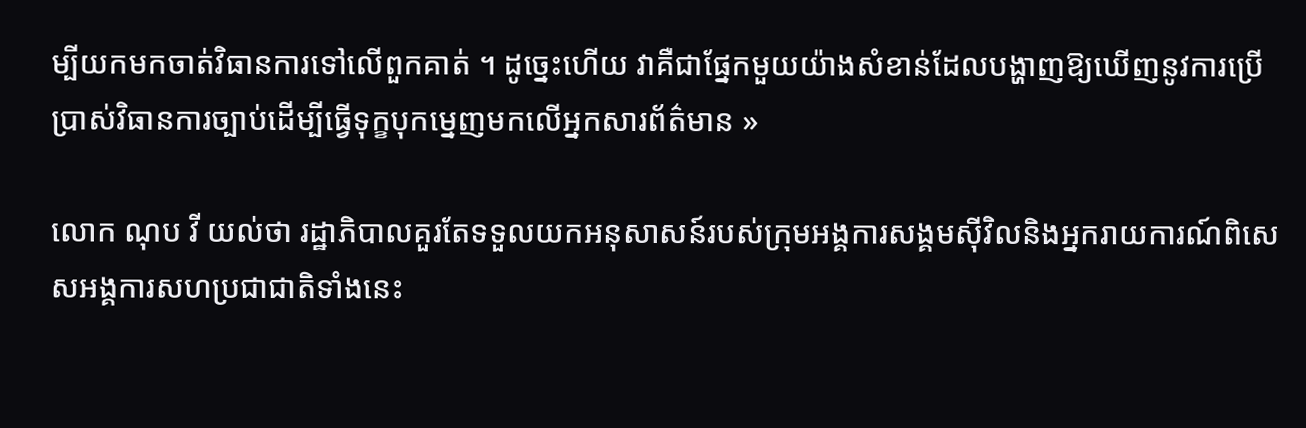ម្បីយកមកចាត់វិធានការទៅលើពួកគាត់ ។ ដូច្នេះហើយ វាគឺជាផ្នែកមួយយ៉ាងសំខាន់ដែលបង្ហាញឱ្យឃើញនូវការប្រើប្រាស់វិធានការច្បាប់ដើម្បីធ្វើទុក្ខបុកម្នេញមកលើអ្នកសារព័ត៌មាន »

លោក ណុប វី យល់ថា រដ្ឋាភិបាលគួរតែទទួលយកអនុសាសន៍របស់ក្រុមអង្គការសង្គមស៊ីវិលនិងអ្នករាយការណ៍ពិសេសអង្គការសហប្រជាជាតិទាំងនេះ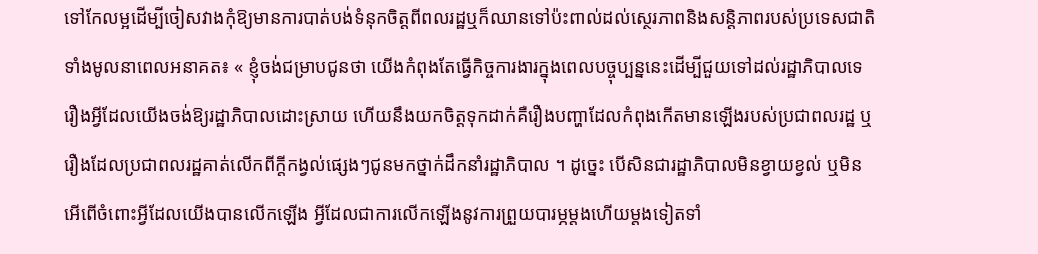ទៅកែលម្អដើម្បីចៀសវាងកុំឱ្យមានការបាត់បង់ទំនុកចិត្តពីពលរដ្ឋឬក៏ឈានទៅប៉ះពាល់ដល់ស្ថេរភាពនិងសន្តិភាពរបស់ប្រទេសជាតិទាំងមូលនាពេលអនាគត៖ « ខ្ញុំចង់ជម្រាបជូនថា យើងកំពុងតែធ្វើកិច្ចការងារក្នុងពេលបច្ចុប្បន្ននេះដើម្បីជួយទៅដល់រដ្ឋាភិបាលទេ រឿងអ្វីដែលយើងចង់ឱ្យរដ្ឋាភិបាលដោះស្រាយ ហើយនឹងយកចិត្តទុកដាក់គឺរឿងបញ្ហាដែលកំពុងកើតមានឡើងរបស់ប្រជាពលរដ្ឋ ឬរឿងដែលប្រជាពលរដ្ឋគាត់លើកពីក្តីកង្វល់ផ្សេងៗជូនមកថ្នាក់ដឹកនាំរដ្ឋាភិបាល ។ ដូច្នេះ បើសិនជារដ្ឋាភិបាលមិនខ្វាយខ្វល់ ឬមិនអើពើចំពោះអ្វីដែលយើងបានលើកឡើង អ្វីដែលជាការលើកឡើងនូវការព្រួយបារម្ភម្តងហើយម្តងទៀតទាំ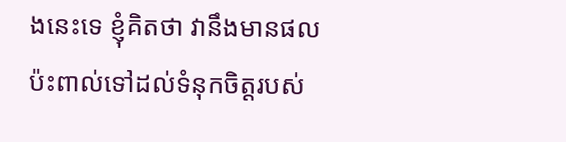ងនេះទេ ខ្ញុំគិតថា វានឹងមានផលប៉ះពាល់ទៅដល់ទំនុកចិត្តរបស់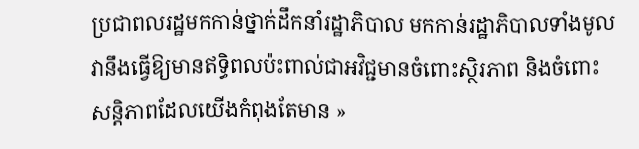ប្រជាពលរដ្ឋមកកាន់ថ្នាក់ដឹកនាំរដ្ឋាភិបាល មកកាន់រដ្ឋាភិបាលទាំងមូល វានឹងធ្វើឱ្យមានឥទ្ធិពលប៉ះពាល់ជាអវិជ្ជមានចំពោះស្ថិរភាព និងចំពោះសន្តិភាពដែលយើងកំពុងតែមាន »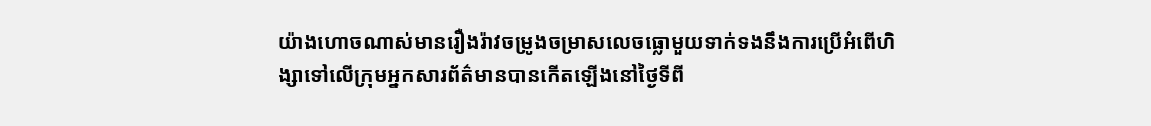យ៉ាងហោចណាស់មានរឿងរ៉ាវចម្រូងចម្រាសលេចធ្លោមួយទាក់ទងនឹងការប្រើអំពើហិង្សាទៅលើក្រុមអ្នកសារព័ត៌មានបានកើតឡើងនៅថ្ងៃទីពី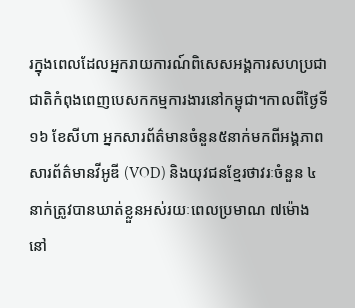រក្នុងពេលដែលអ្នករាយការណ៍ពិសេសអង្គការសហប្រជាជាតិកំពុងពេញបេសកកម្មការងារនៅកម្ពុជា។កាលពីថ្ងៃទី១៦ ខែសីហា អ្នកសារព័ត៌មានចំនួន៥នាក់មកពីអង្គភាពសារព័ត៌មានវីអូឌី (VOD) និងយុវជនខ្មែរថាវរៈចំនួន ៤នាក់ត្រូវបានឃាត់ខ្លួនអស់រយៈពេលប្រមាណ ៧ម៉ោង នៅ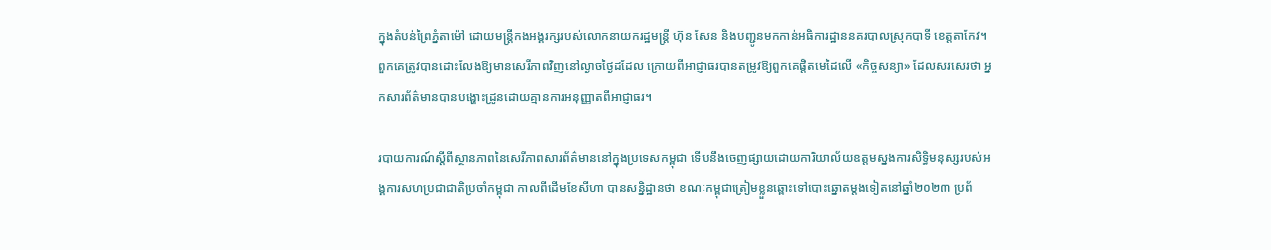ក្នុងតំបន់ព្រៃភ្នំតាម៉ៅ ដោយមន្ត្រីកងអង្គរក្សរបស់លោកនាយករដ្ឋមន្ត្រី ហ៊ុន សែន និងបញ្ជូនមកកាន់អធិការដ្ឋាននគរបាលស្រុកបាទី ខេត្តតាកែវ។ ពួកគេត្រូវបានដោះលែងឱ្យមានសេរីភាពវិញនៅល្ងាចថ្ងៃដដែល ក្រោយពីអាជ្ញាធរបានតម្រូវឱ្យពួកគេផ្តិតមេដៃលើ «កិច្ចសន្យា» ដែលសរសេរថា អ្នកសារព័ត៌មានបានបង្ហោះដ្រូនដោយគ្មានការអនុញ្ញាតពីអាជ្ញាធរ។

របាយការណ៍ស្តីពីស្ថានភាពនៃសេរីភាពសារព័ត៌មាននៅក្នុងប្រទេសកម្ពុជា ទើបនឹងចេញផ្សាយដោយការិយាល័យឧត្តមស្នងការសិទ្ធិមនុស្សរបស់អង្គការសហប្រជាជាតិប្រចាំកម្ពុជា កាលពីដើមខែសីហា បានសន្និដ្ឋានថា ខណៈកម្ពុជាត្រៀមខ្លួនឆ្ពោះទៅបោះឆ្នោតម្តងទៀតនៅឆ្នាំ២០២៣ ប្រព័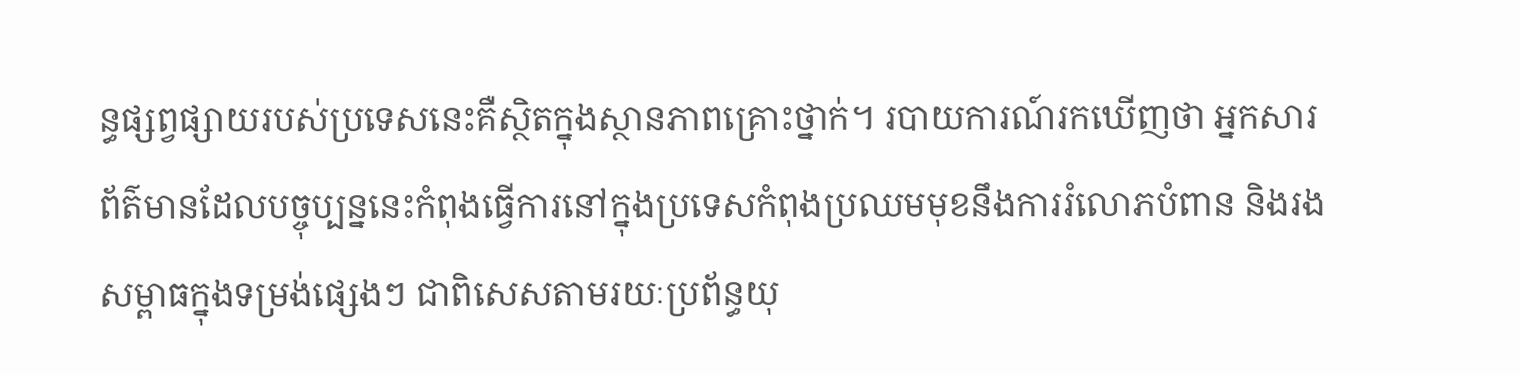ន្ធផ្សព្វផ្សាយរបស់ប្រទេសនេះគឺស្ថិតក្នុងស្ថានភាពគ្រោះថ្នាក់។ របាយការណ៍រកឃើញថា អ្នកសារព័ត៌មានដែលបច្ចុប្បន្ននេះកំពុងធ្វើការនៅក្នុងប្រទេសកំពុងប្រឈមមុខនឹងការរំលោភបំពាន និងរងសម្ពាធក្នុងទម្រង់ផ្សេងៗ ជាពិសេសតាមរយៈប្រព័ន្ធយុ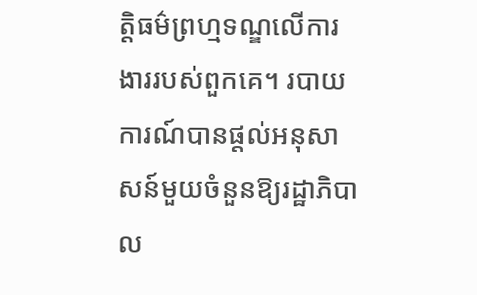ត្តិធម៌ព្រហ្មទណ្ឌលើការងាររបស់ពួកគេ។ របាយការណ៍បានផ្តល់អនុសាសន៍មួយចំនួនឱ្យរដ្ឋាភិបាល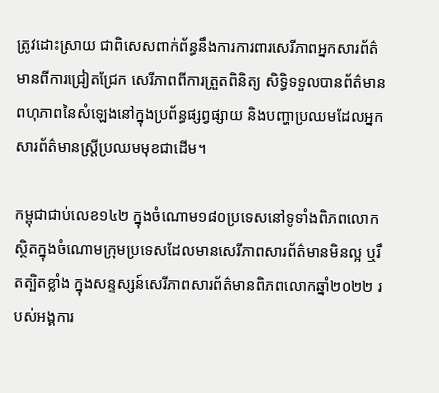ត្រូវដោះស្រាយ ជាពិសេសពាក់ព័ន្ធនឹងការការពារសេរីភាពអ្នកសារព័ត៌មានពីការជ្រៀតជ្រែក សេរីភាពពីការត្រួតពិនិត្យ សិទ្ធិទទួលបានព័ត៌មាន ពហុភាពនៃសំឡេងនៅក្នុងប្រព័ន្ធផ្សព្វផ្សាយ និងបញ្ហាប្រឈមដែលអ្នកសារព័ត៌មានស្ត្រីប្រឈមមុខជាដើម។

កម្ពុជាជាប់លេខ១៤២ ក្នុងចំណោម១៨០ប្រទេសនៅទូទាំងពិភពលោក ស្ថិតក្នុងចំណោមក្រុមប្រទេសដែលមានសេរីភាពសារព័ត៌មានមិនល្អ ឬរឹតត្បិតខ្លាំង ក្នុងសន្ទស្សន៍សេរីភាពសារព័ត៌មានពិភពលោកឆ្នាំ២០២២ របស់អង្គការ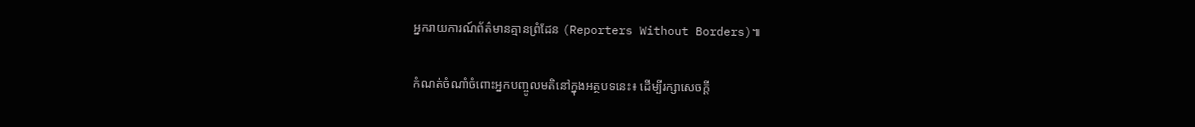អ្នករាយការណ៍ព័ត៌មានគ្មានព្រំដែន (Reporters Without Borders)៕

កំណត់ចំណាំចំពោះអ្នកបញ្ចូលមតិនៅក្នុងអត្ថបទនេះ៖ ដើម្បីរក្សាសេចក្ដី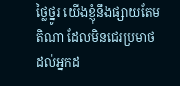ថ្លៃថ្នូរ យើងខ្ញុំនឹងផ្សាយតែមតិណា ដែលមិនជេរប្រមាថដល់អ្នកដ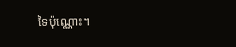ទៃប៉ុណ្ណោះ។